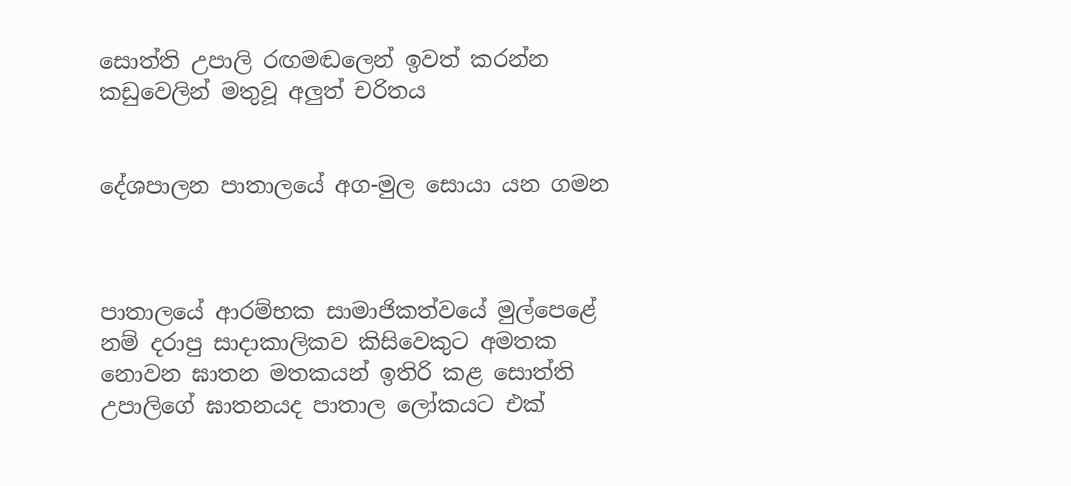සොත්ති උපාලි රඟමඬලෙන් ඉවත් කරන්න කඩුවෙලින් මතුවූ අලුත් චරිතය


දේශපාලන පාතාලයේ අග-මුල සොයා යන ගමන



පාතාලයේ ආරම්භක සාමාජිකත්වයේ මුල්පෙළේ නම් දරාපු සාදාකාලිකව කිසිවෙකුට අමතක නොවන ඝාතන මතකයන් ඉතිරි කළ සොත්ති උපාලිගේ ඝාතනයද පාතාල ලෝකයට එක්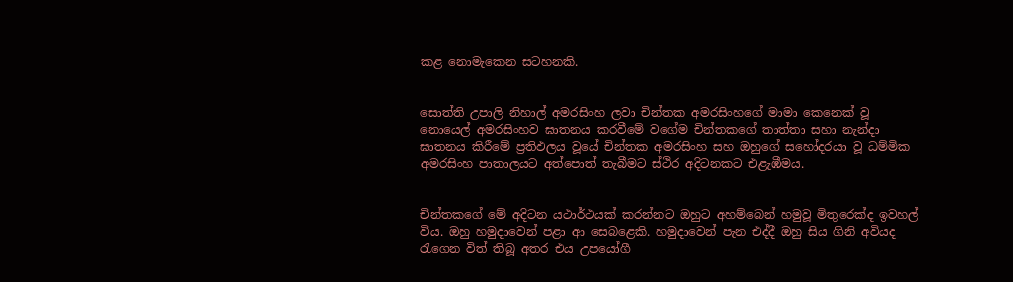කළ නොමැකෙන සටහනකි.


සොත්ති උපාලි නිහාල් අමරසිංහ ලවා චින්තක අමරසිංහගේ මාමා කෙනෙක් වූ නොයෙල් අමරසිංහව ඝාතනය කරවීමේ වගේම චින්තකගේ තාත්තා සහා නැන්දා ඝාතනය කිරීමේ ප්‍රතිඵලය වූයේ චින්තක අමරසිංහ සහ ඔහුගේ සහෝදරයා වූ ධම්මික අමරසිංහ පාතාලයට අත්පොත් තැබීමට ස්ථිර අදිටනකට එළැඹීමය.


චින්තකගේ මේ අදිටන යථාර්ථයක් කරන්නට ඔහුට අහම්බෙන් හමුවූ මිතුරෙක්ද ඉවහල් විය. ඔහු හමුදාවෙන් පළා ආ සෙබළෙකි. හමුදාවෙන් පැන එද්දී ඔහු සිය ගිනි අවියද රැගෙන විත් තිබූ අතර එය උපයෝගී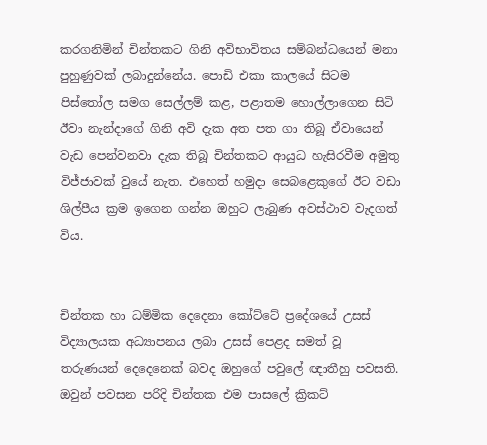කරගනිමින් චින්තකට ගිනි අවිභාවිතය සම්බන්ධයෙන් මනා පුහුණුවක් ලබාදුන්නේය. පොඩි එකා කාලයේ සිටම පිස්තෝල සමග සෙල්ලම් කළ, පළාතම හොල්ලාගෙන සිටි ඊවා නැන්දාගේ ගිනි අවි දැක අත පත ගා තිබූ ඒවායෙන් වැඩ පෙන්වනවා දැක තිබූ චින්තකට ආයුධ හැසිරවීම අමුතු විජ්ජාවක් වුයේ නැත. එහෙත් හමුදා සෙබළෙකුගේ ඊට වඩා ශිල්පීය ක්‍රම ඉගෙන ගන්න ඔහුට ලැබුණ අවස්ථාව වැදගත් විය.


චින්තක හා ධම්මික දෙදෙනා කෝට්ටේ ප්‍රදේශයේ උසස් විද්‍යාලයක අධ්‍යාපනය ලබා උසස් පෙළද සමත් වූ තරුණයන් දෙදෙනෙක් බවද ඔහුගේ පවුලේ ඥාතීහු පවසති. ඔවුන් පවසන පරිදි චින්තක එම පාසලේ ක්‍රිකට්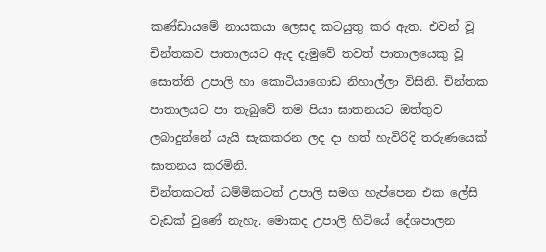කණ්ඩායමේ නායකයා ලෙසද කටයුතු කර ඇත. එවන් වූ චින්තකව පාතාලයට ඇද දැමුවේ තවත් පාතාලයෙකු වූ සොත්ති උපාලි හා කොටියාගොඩ නිහාල්ලා විසිනි. චින්තක පාතාලයට පා තැබුවේ තම පියා ඝාතනයට ඔත්තුව ලබාදුන්නේ යැයි සැකකරන ලද දා හත් හැවිරිදි තරුණයෙක් ඝාතනය කරමිනි.
චින්තකටත් ධම්මිකටත් උපාලි සමග හැප්පෙන එක ලේසි වැඩක් වුණේ නැහැ. මොකද උපාලි හිටියේ දේශපාලන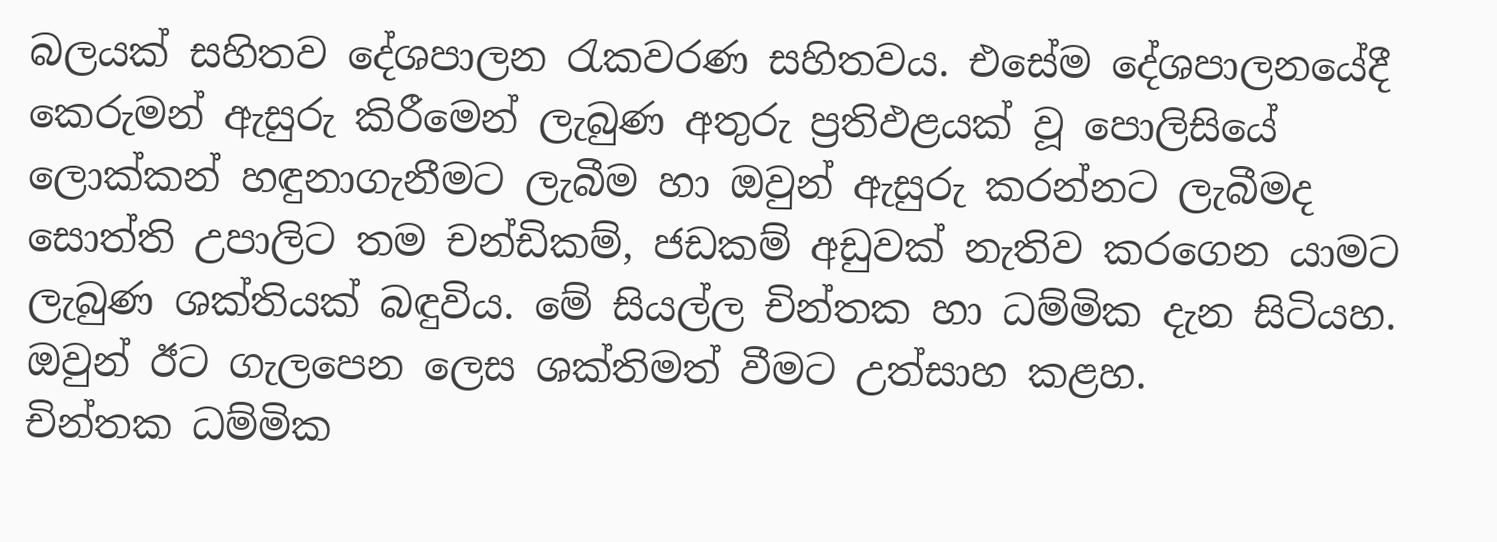බලයක් සහිතව දේශපාලන රැකවරණ සහිතවය. එසේම දේශපාලනයේදී කෙරුමන් ඇසුරු කිරීමෙන් ලැබුණ අතුරු ප්‍රතිඵළයක් වූ පොලිසියේ ලොක්කන් හඳුනාගැනීමට ලැබීම හා ඔවුන් ඇසුරු කරන්නට ලැබීමද සොත්ති උපාලිට තම චන්ඩිකම්, ජඩකම් අඩුවක් නැතිව කරගෙන යාමට ලැබුණ ශක්තියක් බඳුවිය. මේ සියල්ල චින්තක හා ධම්මික දැන සිටියහ. ඔවුන් ඊට ගැලපෙන ලෙස ශක්තිමත් වීමට උත්සාහ කළහ.
චින්තක ධම්මික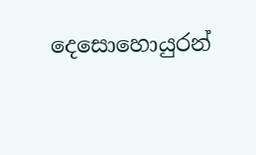දෙසොහොයුරන්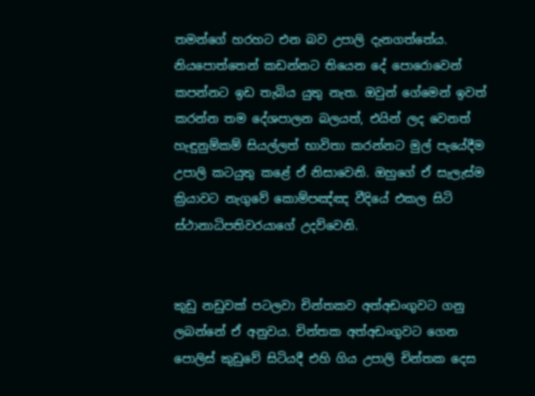තමන්ගේ හරහට එන බව උපාලි දැනගත්තේය. නියපොත්තෙන් කඩන්නට තියෙන දේ පොරොවෙන් කපන්නට ඉඩ තැබිය යුතු නැත. ඔවුන් ගේමෙන් ඉවත් කරන්න තම දේශපාලන බලයත්, එයින් ලද වෙනත් හැඳුනුම්කම් සියල්ලත් භාවිතා කරන්නට මුල් පැයේදීම උපාලි කටයුතු කළේ ඒ නිසාවෙනි. ඔහුගේ ඒ සැලැස්ම ක්‍රියාවට නැගුවේ කොම්පඤ්ඤ වීදියේ එකල සිටි ස්ථානාධිපතිවරයාගේ උදව්වෙනි.


කුඩු නඩුවක් පටලවා චින්තකව අත්අඩංගුවට ගනු ලබන්නේ ඒ අනුවය. චින්තක අත්අඩංගුවට ගෙන පොලිස් කුඩුවේ සිටියදී එහි ගිය උපාලි චින්තක දෙස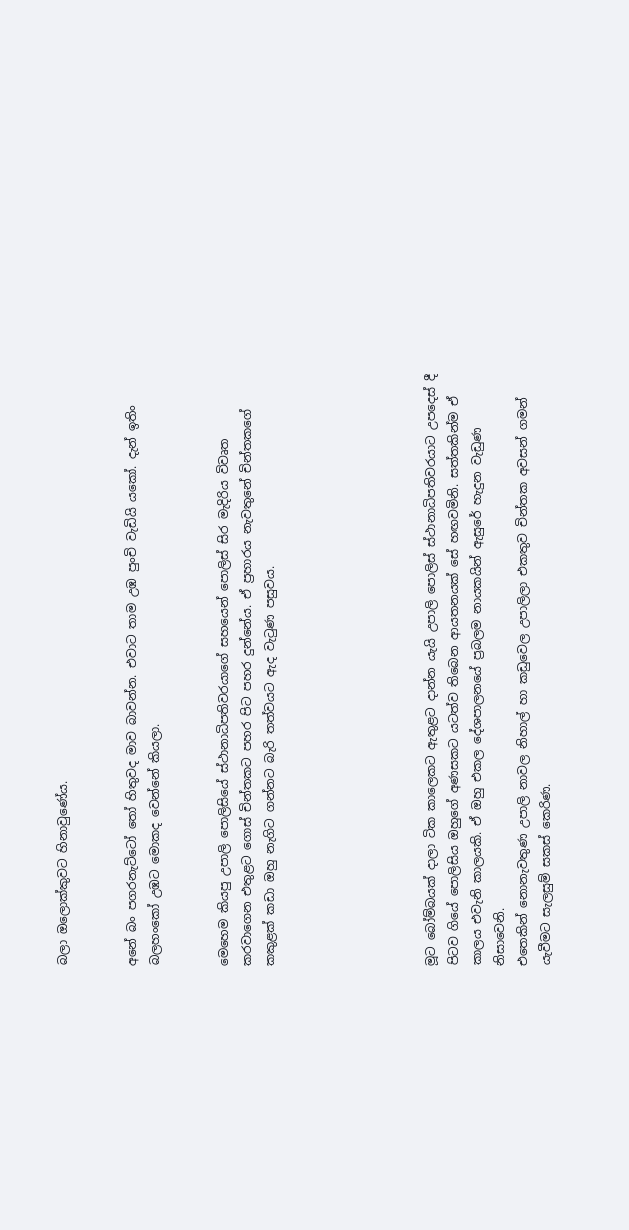බලා ඔලොක්කුවට හිනාවුණේය.


අනේ බං පගරනැට්ටෝ තෝ හිතුවද මාව බාවන්න. එවාට තාම උඹ පුංචි වැඩියි යකෝ. දැන් ඉතිං බලහංකෝ උඹට මොකද වෙන්නේ කියලා.


මෙහෙම කියපු උපාලි පොලිසියේ ස්ථානාධිපතිවරයාගේ සහයෙන් පොලිස් සිර මැදිරිය විවෘත කරවාගෙන එතුළට ගොස් චින්තකට පහර පිට පහර දුන්නේය. ඒ ප්‍රහාරය නැවතුනේ චින්තකගේ කකුළක් කඩා ඔහු නැගිට ගන්නට බැරි තත්වයට ඇද වැටුණ පසුවය.






මූට බෝම්බයක් දාලා ටික කාලෙකට ඇතුළට දාන්න යැයි උපාලි පොලිස් ස්ථානාධිපතිවරයාට උපදෙස් දී පිටව ගියේ පොලිසිය ඔහුගේ අණසකට යටත්ව තිබෙන ආයතනයක් සේ හඟවමිනි. සත්තකින්ම ඒ කාලය එවැනි කාලයකි. ඒ ඔහු එකල දේශපාලනයේ ප්‍රබලම නායකයින් ඇසුරේ හැදුන වැඩුණ නිසාවෙනි.
එතෙකින් නොනැවතුණ උපාලි නාවල නිහාල් හා කඩුවෙල උපාලිලා එකතුව චින්තක අවසන් ගමන් යැවීමට සැලසුම් සකස් කෙරිණ.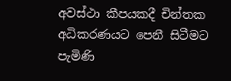අවස්ථා කීපයකදී චින්තක අධිකරණයට පෙනී සිටීමට පැමිණි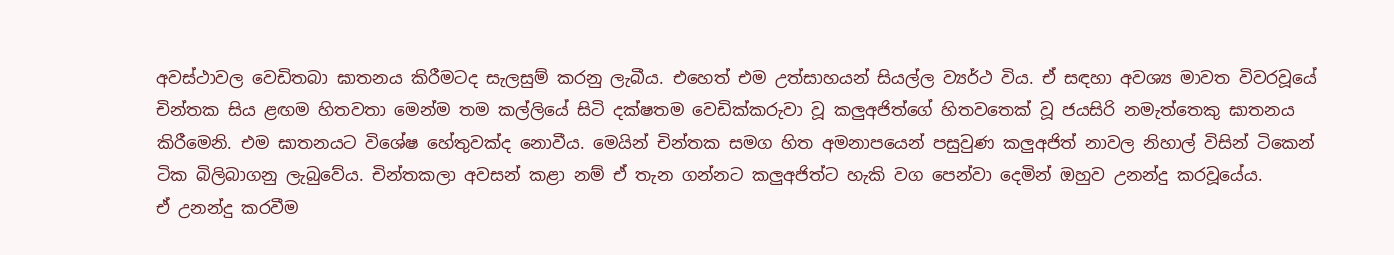අවස්ථාවල වෙඩිතබා ඝාතනය කිරීමටද සැලසුම් කරනු ලැබීය. එහෙත් එම උත්සාහයන් සියල්ල ව්‍යර්ථ විය. ඒ සඳහා අවශ්‍ය මාවත විවරවූයේ චින්තක සිය ළඟම හිතවතා මෙන්ම තම කල්ලියේ සිටි දක්ෂතම වෙඩික්කරුවා වූ කලුඅජිත්ගේ හිතවතෙක් වූ ජයසිරි නමැත්තෙකු ඝාතනය කිරීමෙනි. එම ඝාතනයට විශේෂ හේතුවක්ද නොවීය. මෙයින් චින්තක සමග හිත අමනාපයෙන් පසුවුණ කලුඅජිත් නාවල නිහාල් විසින් ටිකෙන් ටික බිලිබාගනු ලැබුවේය. චින්තකලා අවසන් කළා නම් ඒ තැන ගන්නට කලුඅජිත්ට හැකි වග පෙන්වා දෙමින් ඔහුව උනන්දු කරවූයේය.
ඒ උනන්දු කරවීම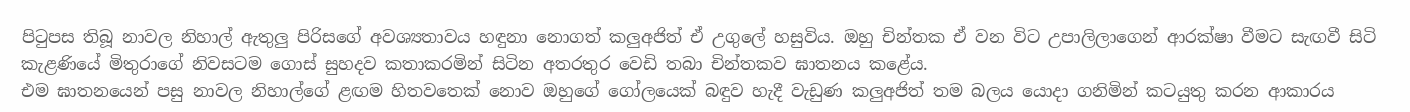පිටුපස තිබූ නාවල නිහාල් ඇතුලු පිරිසගේ අවශ්‍යතාවය හඳුනා නොගත් කලුඅජිත් ඒ උගුලේ හසුවිය. ඔහු චින්තක ඒ වන විට උපාලිලාගෙන් ආරක්ෂා වීමට සැඟවී සිටි කැළණියේ මිතුරාගේ නිවසටම ගොස් සුහදව කතාකරමින් සිටින අතරතුර වෙඩි තබා චින්තකව ඝාතනය කළේය.
එම ඝාතනයෙන් පසු නාවල නිහාල්ගේ ළඟම හිතවතෙක් නොව ඔහුගේ ගෝලයෙක් බඳුව හැදී වැඩුණ කලුඅජිත් තම බලය යොදා ගනිමින් කටයුතු කරන ආකාරය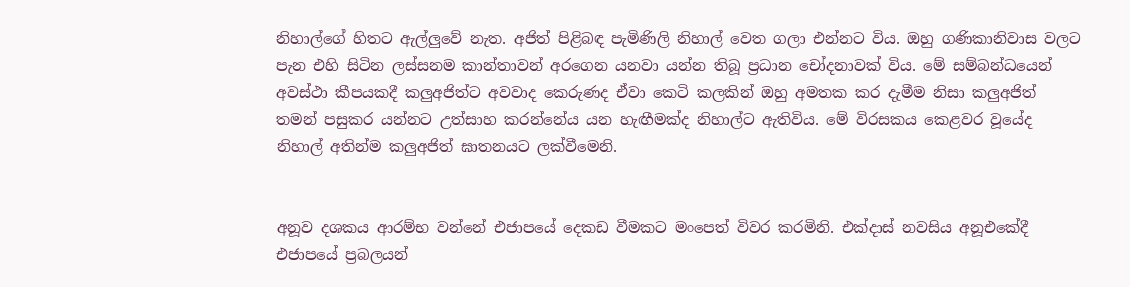නිහාල්ගේ හිතට ඇල්ලුවේ නැත. අජිත් පිළිබඳ පැමිණිලි නිහාල් වෙත ගලා එන්නට විය. ඔහු ගණිකානිවාස වලට පැන එහි සිටින ලස්සනම කාන්තාවන් අරගෙන යනවා යන්න තිබූ ප්‍රධාන චෝදනාවක් විය. මේ සම්බන්ධයෙන් අවස්ථා කීපයකදී කලුඅජිත්ට අවවාද කෙරුණද ඒවා කෙටි කලකින් ඔහු අමතක කර දැමීම නිසා කලුඅජිත් තමන් පසුකර යන්නට උත්සාහ කරන්නේය යන හැඟීමක්ද නිහාල්ට ඇතිවිය. මේ විරසකය කෙළවර වූයේද නිහාල් අතින්ම කලුඅජිත් ඝාතනයට ලක්වීමෙනි.


අනූව දශකය ආරම්භ වන්නේ එජාපයේ දෙකඩ වීමකට මංපෙත් විවර කරමිනි. එක්දාස් නවසිය අනූඑකේදී එජාපයේ ප්‍රබලයන්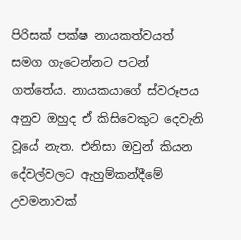පිරිසක් පක්ෂ නායකත්වයත් සමග ගැටෙන්නට පටන් ගත්තේය. නායකයාගේ ස්වරූපය අනුව ඔහුද ඒ කිසිවෙකුට දෙවැනි වූයේ නැත. එනිසා ඔවුන් කියන දේවල්වලට ඇහුම්කන්දීමේ උවමනාවක්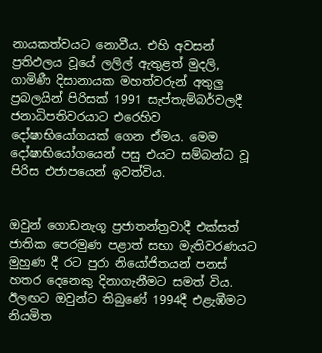නායකත්වයට නොවීය. එහි අවසන් ප්‍රතිඵලය වූයේ ලලිල් ඇතුළත් මුදලි, ගාමිණී දිසානායක මහත්වරුන් අතුලු ප්‍රබලයින් පිරිසක් 1991 සැප්තැම්බර්වලදී ජනාධිපතිවරයාට එරෙහිව දෝෂාභියෝගයක් ගෙන ඒමය. මෙම දෝෂාභියෝගයෙන් පසු එයට සම්බන්ධ වූ පිරිස එජාපයෙන් ඉවත්විය.


ඔවුන් ගොඩනැගූ ප්‍රජාතන්ත්‍රවාදී එක්සත් ජාතික පෙරමුණ පළාත් සභා මැතිවරණයට මුහුණ දී රට පුරා නියෝජිතයන් පනස් හතර දෙනෙකු දිනාගැනීමට සමත් විය. ඊලඟට ඔවුන්ට තිබුණේ 1994දී එළැඹීමට නියමිත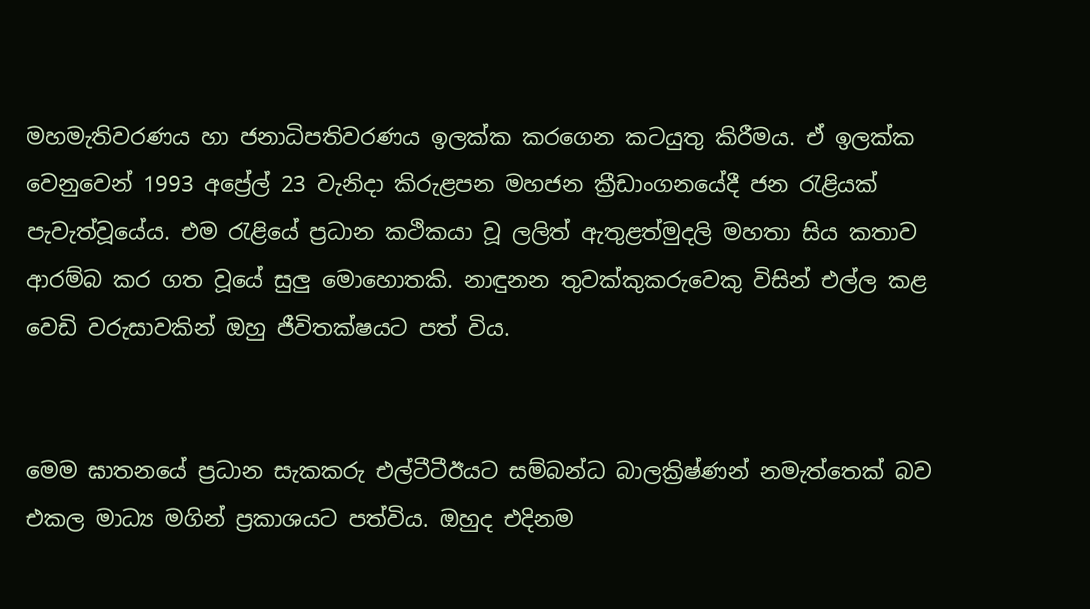මහමැතිවරණය හා ජනාධිපතිවරණය ඉලක්ක කරගෙන කටයුතු කිරීමය. ඒ ඉලක්ක වෙනුවෙන් 1993 අප්‍රේල් 23 වැනිදා කිරුළපන මහජන ක්‍රීඩාංගනයේදී ජන රැළියක් පැවැත්වූයේය. එම රැළියේ ප්‍රධාන කථිකයා වූ ලලිත් ඇතුළත්මුදලි මහතා සිය කතාව ආරම්බ කර ගත වූයේ සුලු මොහොතකි. නාඳුනන තුවක්කුකරුවෙකු විසින් එල්ල කළ වෙඩි වරුසාවකින් ඔහු ජීවිතක්ෂයට පත් විය.


මෙම ඝාතනයේ ප්‍රධාන සැකකරු එල්ටීටීඊයට සම්බන්ධ බාලක්‍රිෂ්ණන් නමැත්තෙක් බව එකල මාධ්‍ය මගින් ප්‍රකාශයට පත්විය. ඔහුද එදිනම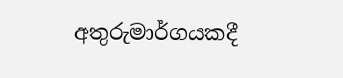අතුරුමාර්ගයකදී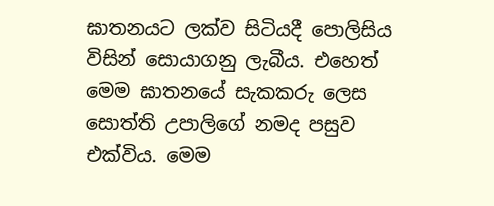ඝාතනයට ලක්ව සිටියදී පොලිසිය විසින් සොයාගනු ලැබීය. එහෙත් මෙම ඝාතනයේ සැකකරු ලෙස සොත්ති උපාලිගේ නමද පසුව එක්විය. මෙම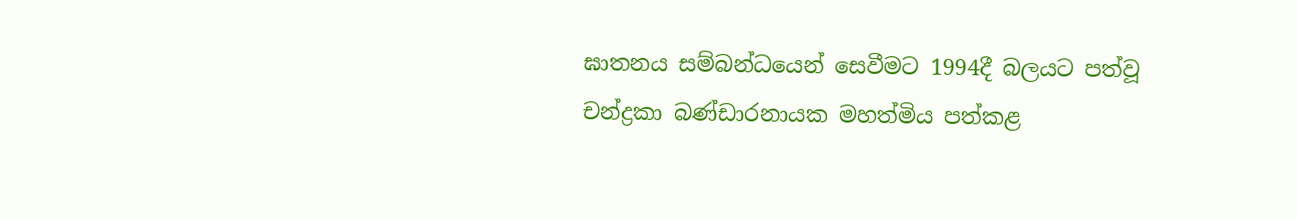ඝාතනය සම්බන්ධයෙන් සෙවීමට 1994දී බලයට පත්වූ චන්ද්‍රකා බණ්ඩාරනායක මහත්මිය පත්කළ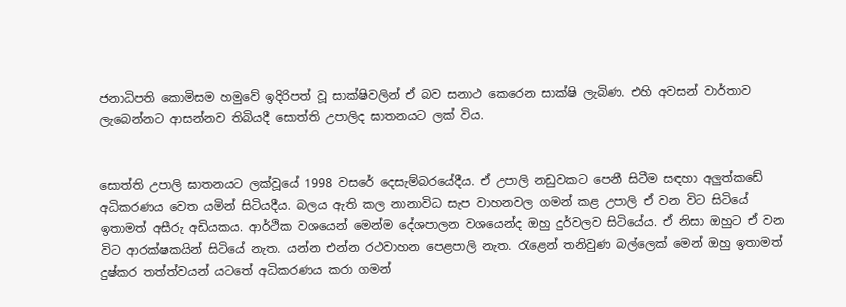ජනාධිපති කොමිසම හමුවේ ඉදිරිපත් වූ සාක්ෂිවලින් ඒ බව සනාථ කෙරෙන සාක්ෂි ලැබිණ. එහි අවසන් වාර්තාව ලැබෙන්නට ආසන්නව තිබියදී සොත්ති උපාලිද ඝාතනයට ලක් විය.


සොත්ති උපාලි ඝාතනයට ලක්වූයේ 1998 වසරේ දෙසැම්බරයේදීය. ඒ උපාලි නඩුවකට පෙනී සිටීම සඳහා අලුත්කඩේ අධිකරණය වෙත යමින් සිටියදීය. බලය ඇති කල නානාවිධ සැප වාහනවල ගමන් කළ උපාලි ඒ වන විට සිටියේ ඉතාමත් අසීරු අඩියකය. ආර්ථික වශයෙන් මෙන්ම දේශපාලන වශයෙන්ද ඔහු දුර්වලව සිටියේය. ඒ නිසා ඔහුට ඒ වන විට ආරක්ෂකයින් සිටියේ නැත. යන්න එන්න රථවාහන පෙළපාලි නැත. රැළෙන් තනිවුණ බල්ලෙක් මෙන් ඔහු ඉතාමත් දුෂ්කර තත්ත්වයන් යටතේ අධිකරණය කරා ගමන්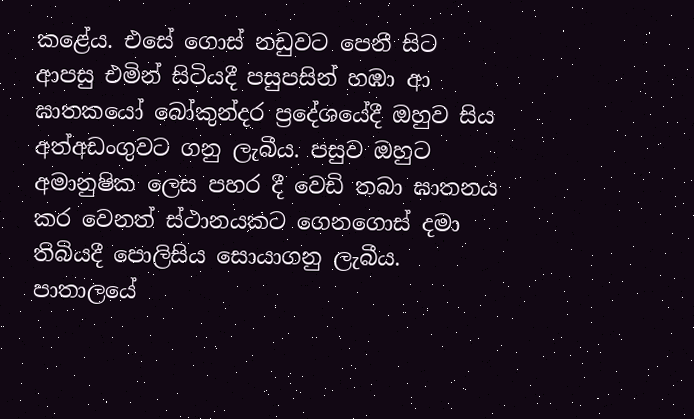කළේය. එසේ ගොස් නඩුවට පෙනී සිට ආපසු එමින් සිටියදී පසුපසින් හඹා ආ ඝාතකයෝ බෝකුන්දර ප්‍රදේශයේදී ඔහුව සිය අත්අඩංගුවට ගනු ලැබීය. පසුව ඔහුට අමානුෂික ලෙස පහර දී වෙඩි තබා ඝාතනය කර වෙනත් ස්ථානයකට ගෙනගොස් දමා තිබියදී පොලිසිය සොයාගනු ලැබීය. පාතාලයේ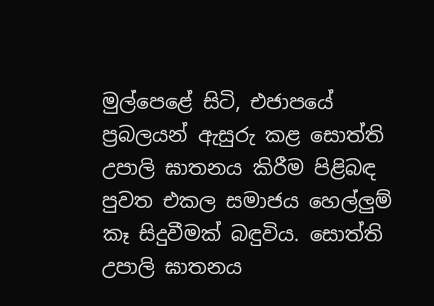මුල්පෙළේ සිටි, එජාපයේ ප්‍රබලයන් ඇසුරු කළ සොත්ති උපාලි ඝාතනය කිරීම පිළිබඳ පුවත එකල සමාජය හෙල්ලුම් කෑ සිදුවීමක් බඳුවිය. සොත්ති උපාලි ඝාතනය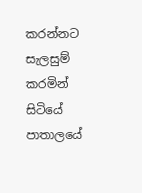කරන්නට සැලසුම් කරමින් සිටියේ පාතාලයේ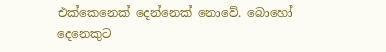එක්කෙනෙක් දෙන්නෙක් නොවේ. බොහෝ දෙනෙකුට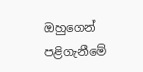ඔහුගෙන් පළිගැනීමේ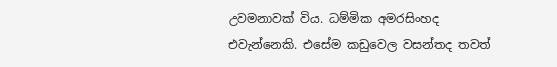උවමනාවක් විය. ධම්මික අමරසිංහද එවැන්නෙකි. එසේම කඩුවෙල වසන්තද තවත්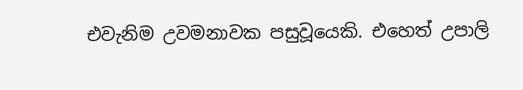එවැනිම උවමනාවක පසුවූයෙකි. එහෙත් උපාලි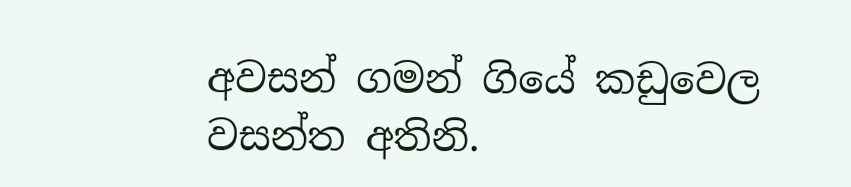අවසන් ගමන් ගියේ කඩුවෙල වසන්ත අතිනි.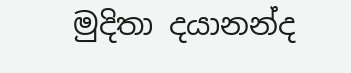මුදිතා දයානන්ද